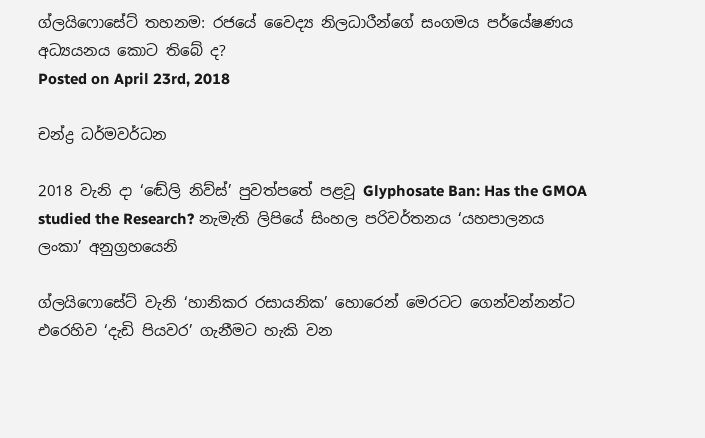ග්ලයිෆොසේට් තහනම: රජයේ වෛද්‍ය නිලධාරීන්ගේ සංගමය පර්යේෂණය අධ්‍යයනය කොට තිබේ ද?
Posted on April 23rd, 2018

චන්ද්‍ර ධර්මවර්ධන

2018 වැනි දා ‘ඬේලි නිව්ස්’ පුවත්පතේ පළවූ Glyphosate Ban: Has the GMOA studied the Research? නැමැති ලිපියේ සිංහල පරිවර්තනය ‘යහපාලනය ලංකා’ අනුග්‍රහයෙනි

ග්ලයිෆොසේට් වැනි ‘හානිකර රසායනික’ හොරෙන් මෙරටට ගෙන්වන්නන්ට එරෙහිව ‘දැඩි පියවර’ ගැනීමට හැකි වන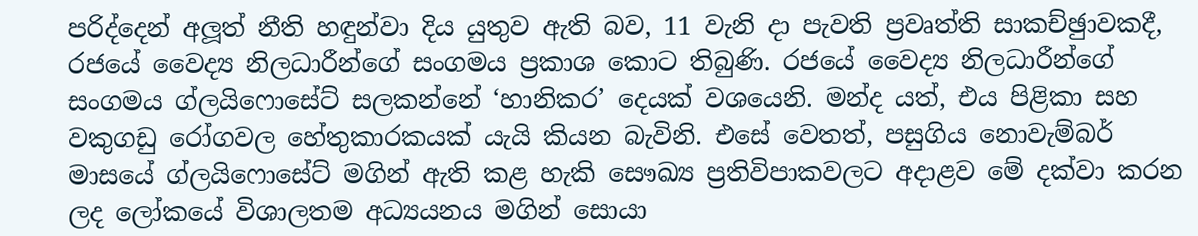පරිද්දෙන් අලූත් නීති හඳුන්වා දිය යුතුව ඇති බව, 11 වැනි දා පැවති ප්‍රවෘත්ති සාකච්ඡුාවකදී, රජයේ වෛද්‍ය නිලධාරීන්ගේ සංගමය ප්‍රකාශ කොට තිබුණි. රජයේ වෛද්‍ය නිලධාරීන්ගේ සංගමය ග්ලයිෆොසේට් සලකන්නේ ‘හානිකර’ දෙයක් වශයෙනි. මන්ද යත්, එය පිළිකා සහ වකුගඩු රෝගවල හේතුකාරකයක් යැයි කියන බැවිනි. එසේ වෙතත්, පසුගිය නොවැම්බර් මාසයේ ග්ලයිෆොසේට් මගින් ඇති කළ හැකි සෞඛ්‍ය ප්‍රතිවිපාකවලට අදාළව මේ දක්වා කරන ලද ලෝකයේ විශාලතම අධ්‍යයනය මගින් සොයා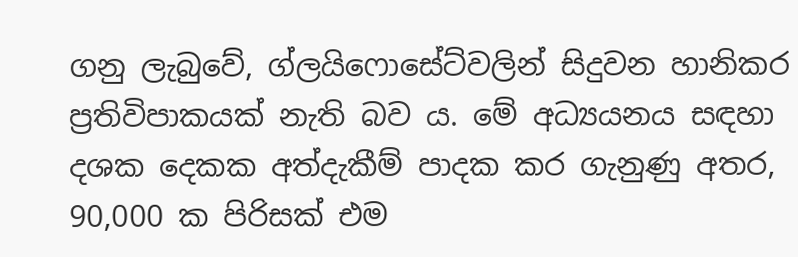ගනු ලැබුවේ, ග්ලයිෆොසේට්වලින් සිදුවන හානිකර ප්‍රතිවිපාකයක් නැති බව ය. මේ අධ්‍යයනය සඳහා දශක දෙකක අත්දැකීම් පාදක කර ගැනුණු අතර, 90,000 ක පිරිසක් එම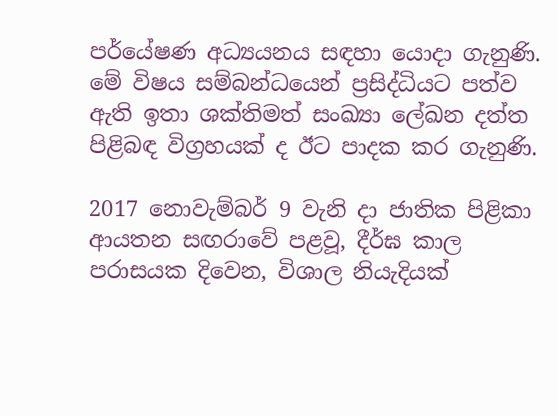පර්යේෂණ අධ්‍යයනය සඳහා යොදා ගැනුණි. මේ විෂය සම්බන්ධයෙන් ප්‍රසිද්ධියට පත්ව ඇති ඉතා ශක්තිමත් සංඛ්‍යා ලේඛන දත්ත පිළිබඳ විග්‍රහයක් ද ඊට පාදක කර ගැනුණි.

2017 නොවැම්බර් 9 වැනි දා ජාතික පිළිකා ආයතන සඟරාවේ පළවූ, දීර්ඝ කාල පරාසයක දිවෙන, විශාල නියැදියක්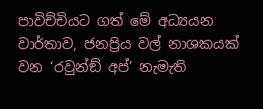පාවිච්චියට ගත් මේ අධ්‍යයන වාර්තාව, ජනප්‍රිය වල් නාශකයක් වන ‘රවුන්ඞ් අප්’ නැමැති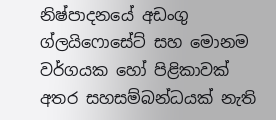නිෂ්පාදනයේ අඩංගු ග්ලයිෆොසේට් සහ මොනම වර්ගයක හෝ පිළිකාවක් අතර සහසම්බන්ධයක් නැති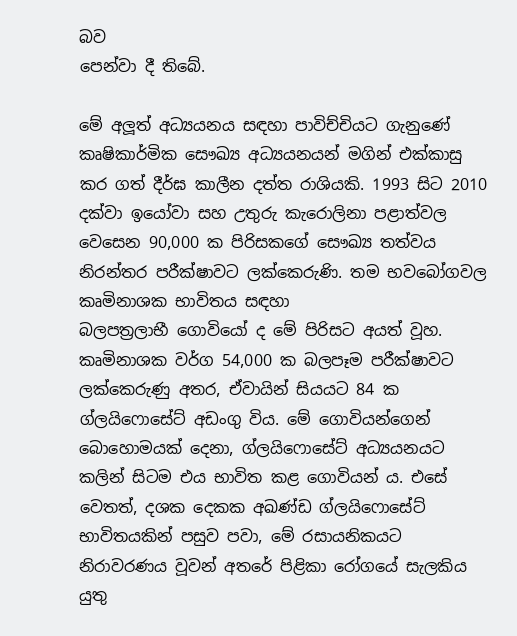බව
පෙන්වා දී තිබේ.

මේ අලූත් අධ්‍යයනය සඳහා පාවිච්චියට ගැනුණේ කෘෂිකාර්මික සෞඛ්‍ය අධ්‍යයනයන් මගින් එක්කාසු කර ගත් දීර්ඝ කාලීන දත්ත රාශියකි. 1993 සිට 2010 දක්වා ඉයෝවා සහ උතුරු කැරොලිනා පළාත්වල වෙසෙන 90,000 ක පිරිසකගේ සෞඛ්‍ය තත්වය නිරන්තර පරීක්ෂාවට ලක්කෙරුණි. තම භවබෝගවල කෘමිනාශක භාවිතය සඳහා
බලපත්‍රලාභී ගොවියෝ ද මේ පිරිසට අයත් වූහ. කෘමිනාශක වර්ග 54,000 ක බලපෑම පරීක්ෂාවට ලක්කෙරුණු අතර, ඒවායින් සියයට 84 ක ග්ලයිෆොසේට් අඩංගු විය. මේ ගොවියන්ගෙන් බොහොමයක් දෙනා, ග්ලයිෆොසේට් අධ්‍යයනයට කලින් සිටම එය භාවිත කළ ගොවියන් ය. එසේ වෙතත්, දශක දෙකක අඛණ්ඩ ග්ලයිෆොසේට්
භාවිතයකින් පසුව පවා, මේ රසායනිකයට නිරාවරණය වූවන් අතරේ පිළිකා රෝගයේ සැලකිය යුතු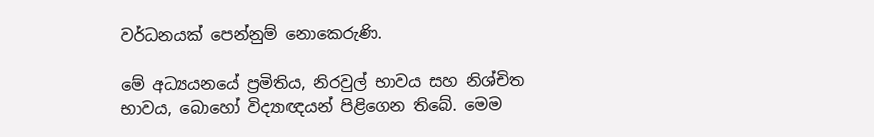වර්ධනයක් පෙන්නුම් නොකෙරුණි.

මේ අධ්‍යයනයේ ප්‍රමිතිය, නිරවුල් භාවය සහ නිශ්චිත භාවය, බොහෝ විද්‍යාඥයන් පිළිගෙන තිබේ. මෙම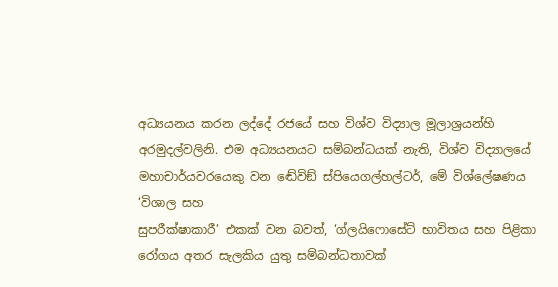අධ්‍යයනය කරන ලද්දේ රජයේ සහ විශ්ව විද්‍යාල මූලාශ්‍රයන්හි අරමුදල්වලිනි. එම අධ්‍යයනයට සම්බන්ධයක් නැති, විශ්ව විද්‍යාලයේ මහාචාර්යවරයෙකු වන ඬේවිඞ් ස්පියෙගල්හල්ටර්, මේ විශ්ලේෂණය ‘විශාල සහ
සුපරීක්ෂාකාරී’ එකක් වන බවත්, ‘ග්ලයිෆොසේට් භාවිතය සහ පිළිකා රෝගය අතර සැලකිය යුතු සම්බන්ධතාවක්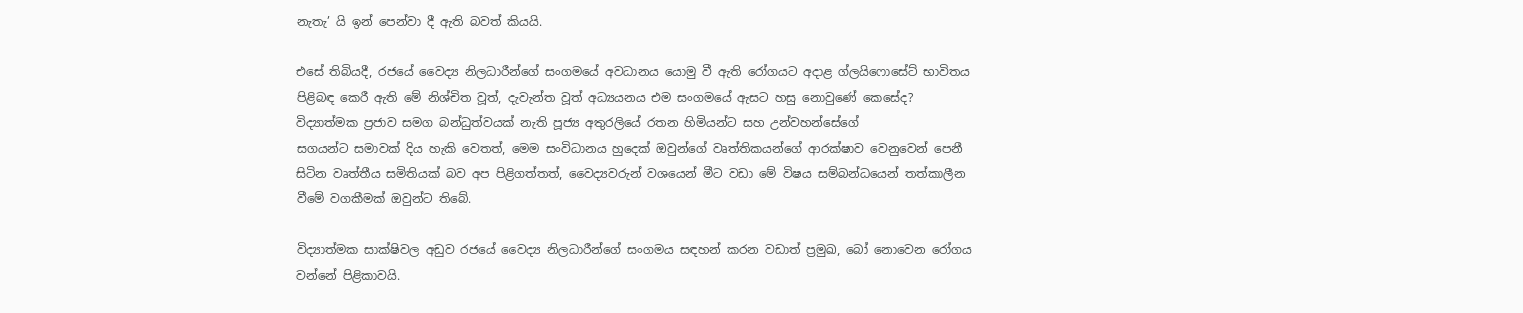නැතැ’ යි ඉන් පෙන්වා දී ඇති බවත් කියයි.

එසේ තිබියදී, රජයේ වෛද්‍ය නිලධාරීන්ගේ සංගමයේ අවධානය යොමු වී ඇති රෝගයට අදාළ ග්ලයිෆොසේට් භාවිතය පිළිබඳ කෙරී ඇති මේ නිශ්චිත වූත්, දැවැන්ත වූත් අධ්‍යයනය එම සංගමයේ ඇසට හසු නොවුණේ කෙසේද? විද්‍යාත්මක ප්‍රජාව සමග බන්ධුත්වයක් නැති පූජ්‍ය අතුරලියේ රතන හිමියන්ට සහ උන්වහන්සේගේ
සගයන්ට සමාවක් දිය හැකි වෙතත්, මෙම සංවිධානය හුදෙක් ඔවුන්ගේ වෘත්තිකයන්ගේ ආරක්ෂාව වෙනුවෙන් පෙනී සිටින වෘත්තීය සමිතියක් බව අප පිළිගත්තත්, වෛද්‍යවරුන් වශයෙන් මීට වඩා මේ විෂය සම්බන්ධයෙන් තත්කාලීන වීමේ වගකීමක් ඔවුන්ට තිබේ.

විද්‍යාත්මක සාක්ෂිවල අඩුව රජයේ වෛද්‍ය නිලධාරීන්ගේ සංගමය සඳහන් කරන වඩාත් ප්‍රමුඛ, බෝ නොවෙන රෝගය වන්නේ පිළිකාවයි.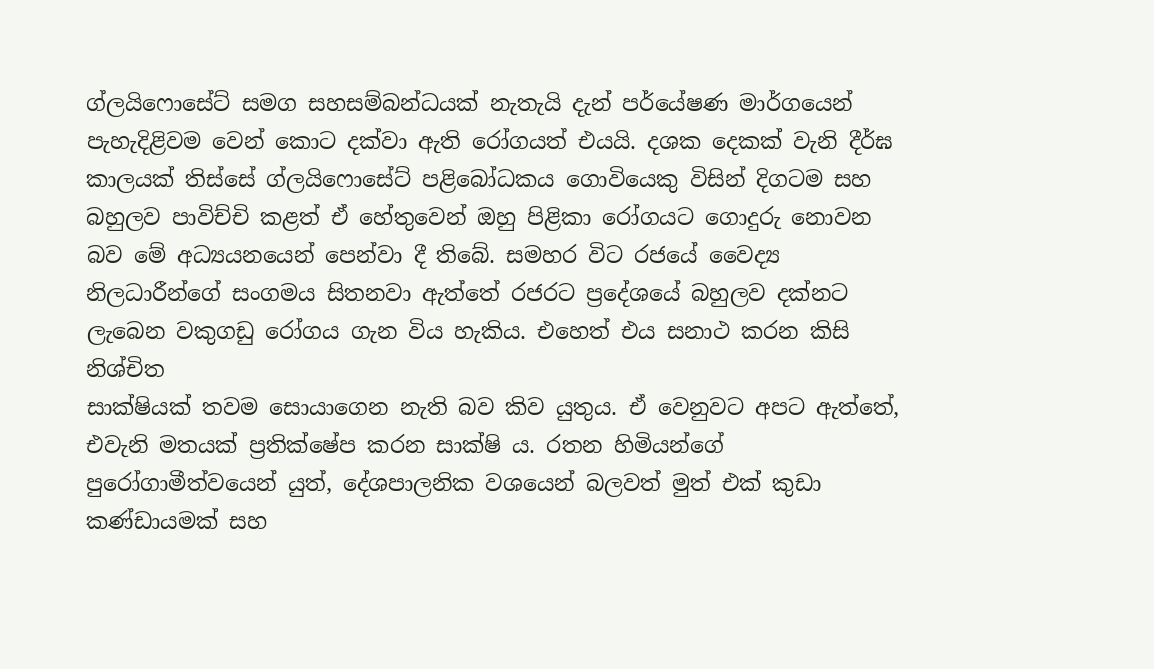ග්ලයිෆොසේට් සමග සහසම්බන්ධයක් නැතැයි දැන් පර්යේෂණ මාර්ගයෙන් පැහැදිළිවම වෙන් කොට දක්වා ඇති රෝගයත් එයයි. දශක දෙකක් වැනි දීර්ඝ කාලයක් තිස්සේ ග්ලයිෆොසේට් පළිබෝධකය ගොවියෙකු විසින් දිගටම සහ බහුලව පාවිච්චි කළත් ඒ හේතුවෙන් ඔහු පිළිකා රෝගයට ගොදුරු නොවන බව මේ අධ්‍යයනයෙන් පෙන්වා දී තිබේ. සමහර විට රජයේ වෛද්‍ය නිලධාරීන්ගේ සංගමය සිතනවා ඇත්තේ රජරට ප්‍රදේශයේ බහුලව දක්නට ලැබෙන වකුගඩු රෝගය ගැන විය හැකිය. එහෙත් එය සනාථ කරන කිසි නිශ්චිත
සාක්ෂියක් තවම සොයාගෙන නැති බව කිව යුතුය. ඒ වෙනුවට අපට ඇත්තේ, එවැනි මතයක් ප්‍රතික්ෂේප කරන සාක්ෂි ය. රතන හිමියන්ගේ පුරෝගාමීත්වයෙන් යුත්, දේශපාලනික වශයෙන් බලවත් මුත් එක් කුඩා කණ්ඩායමක් සහ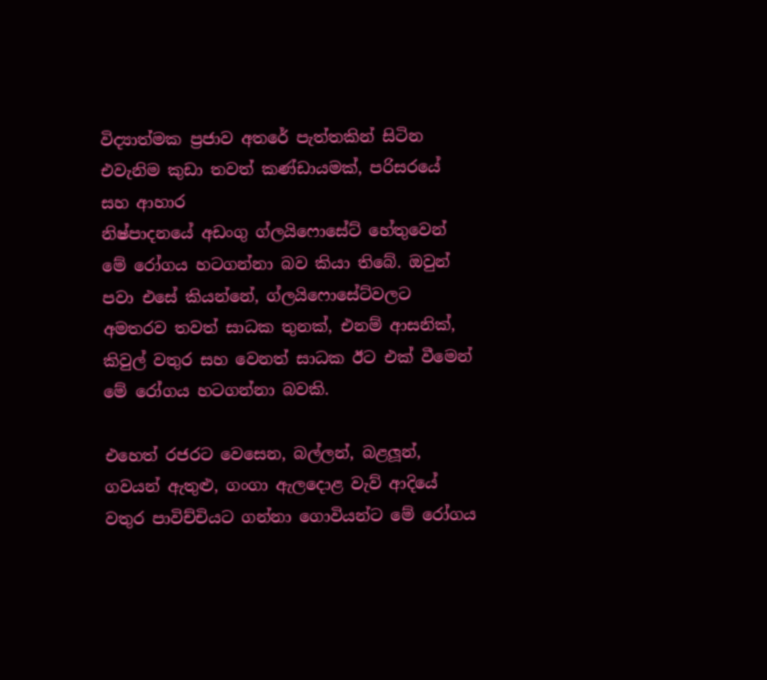විද්‍යාත්මක ප්‍රජාව අතරේ පැත්තකින් සිටින එවැනිම කුඩා තවත් කණ්ඩායමක්, පරිසරයේ සහ ආහාර
නිෂ්පාදනයේ අඩංගු ග්ලයිෆොසේට් හේතුවෙන් මේ රෝගය හටගන්නා බව කියා තිබේ. ඔවුන් පවා එසේ කියන්නේ, ග්ලයිෆොසේට්වලට අමතරව තවත් සාධක තුනක්, එනම් ආසනික්, කිවුල් වතුර සහ වෙනත් සාධක ඊට එක් වීමෙන් මේ රෝගය හටගන්නා බවකි.

එහෙත් රජරට වෙසෙන, බල්ලන්, බළලූන්, ගවයන් ඇතුළු, ගංගා ඇලදොළ වැව් ආදියේ වතුර පාවිච්චියට ගන්නා ගොවියන්ට මේ රෝගය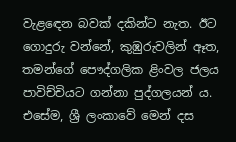වැළඳෙන බවක් දකින්ට නැත. ඊට ගොදුරු වන්නේ, කුඹුරුවලින් ඈත, තමන්ගේ පෞද්ගලික ළිංවල ජලය පාවිච්චියට ගන්නා පුද්ගලයන් ය. එසේම, ශ්‍රී ලංකාවේ මෙන් දස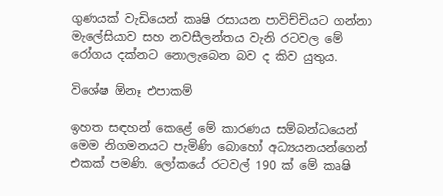ගුණයක් වැඩියෙන් කෘෂි රසායන පාවිච්චියට ගන්නා මැලේසියාව සහ නවසීලන්තය වැනි රටවල මේ රෝගය දක්නට නොලැබෙන බව ද කිව යුතුය.

විශේෂ ඕනෑ එපාකම්

ඉහත සඳහන් කෙළේ මේ කාරණය සම්බන්ධයෙන් මෙම නිගමනයට පැමිණි බොහෝ අධ්‍යයනයන්ගෙන් එකක් පමණි. ලෝකයේ රටවල් 190 ක් මේ කෘෂි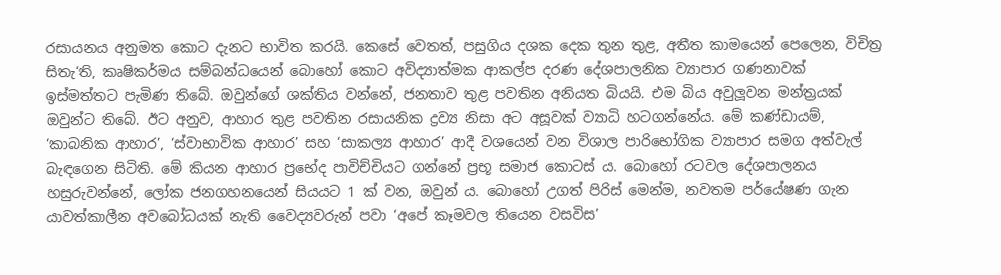රසායනය අනුමත කොට දැනට භාවිත කරයි. කෙසේ වෙතත්, පසුගිය දශක දෙක තුන තුළ, අතීත කාමයෙන් පෙලෙන, විචිත්‍ර සිතැ‘ති, කෘෂිකර්මය සම්බන්ධයෙන් බොහෝ කොට අවිද්‍යාත්මක ආකල්ප දරණ දේශපාලනික ව්‍යාපාර ගණනාවක් ඉස්මත්තට පැමිණ තිබේ. ඔවුන්ගේ ශක්තිය වන්නේ, ජනතාව තුළ පවතින අනියත බියයි. එම බිය අවුලූවන මන්ත්‍රයක් ඔවුන්ට තිබේ. ඊට අනුව, ආහාර තුළ පවතින රසායනික ද්‍රව්‍ය නිසා අට අසූවක් ව්‍යාධි හටගන්නේය. මේ කණ්ඩායම්, ‘කාබනික ආහාර’, ‘ස්වාභාවික ආහාර’ සහ ‘සාකල්‍ය ආහාර’ ආදී වශයෙන් වන විශාල පාරිභෝගික ව්‍යාපාර සමග අත්වැල් බැඳගෙන සිටිති. මේ කියන ආහාර ප්‍රභේද පාවිච්චියට ගන්නේ ප්‍රභූ සමාජ කොටස් ය. බොහෝ රටවල දේශපාලනය හසුරුවන්නේ, ලෝක ජනගහනයෙන් සියයට 1 ක් වන, ඔවුන් ය. බොහෝ උගත් පිරිස් මෙන්ම, නවතම පර්යේෂණ ගැන යාවත්කාලීන අවබෝධයක් නැති වෛද්‍යවරුන් පවා ‘අපේ කෑමවල තියෙන වසවිස’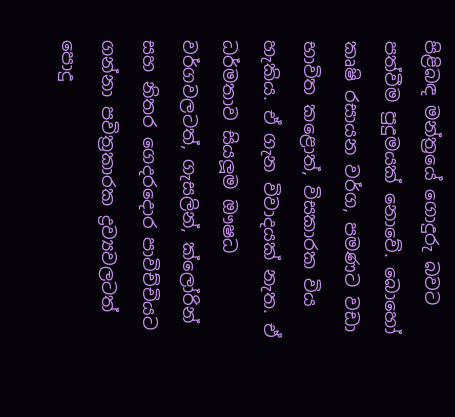පිළිබඳ මන්ත්‍රයේ ගොදුරු බවට පත්වීම පුදුමයක් නොවේ. බොහෝ කෘෂි රසායන වර්ග, පමණට වඩා භාවිත කළොත්, විසකාරක විය හැකිය. ඒ ගැන විවාදයක් නැත. ඒ ධර්මතාව සියලූම ඖෂධ වර්ගවලටත්, ගැසලින්, ක්ලෝරින් සහ නිතර ගෙදරදොර පාවිච්චියට ගන්නා පවිත්‍රකාරක ද්‍රව්‍යවලටත් පොදු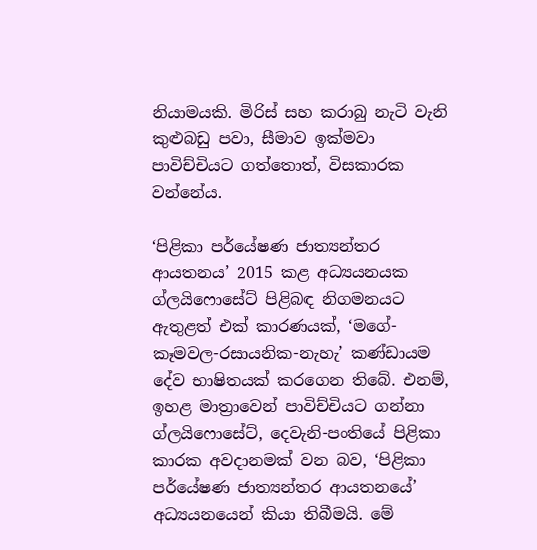නියාමයකි. මිරිස් සහ කරාබු නැටි වැනි කුළුබඩු පවා, සීමාව ඉක්මවා පාවිච්චියට ගත්තොත්, විසකාරක වන්නේය.

‘පිළිකා පර්යේෂණ ජාත්‍යන්තර ආයතනය’ 2015 කළ අධ්‍යයනයක ග්ලයිෆොසේට් පිළිබඳ නිගමනයට ඇතුළත් එක් කාරණයක්, ‘මගේ-කෑමවල-රසායනික-නැහැ’ කණ්ඩායම දේව භාෂිතයක් කරගෙන තිබේ. එනම්, ඉහළ මාත්‍රාවෙන් පාවිච්චියට ගන්නා ග්ලයිෆොසේට්, දෙවැනි-පංතියේ පිළිකා කාරක අවදානමක් වන බව, ‘පිළිකා පර්යේෂණ ජාත්‍යන්තර ආයතනයේ’ අධ්‍යයනයෙන් කියා තිබීමයි. මේ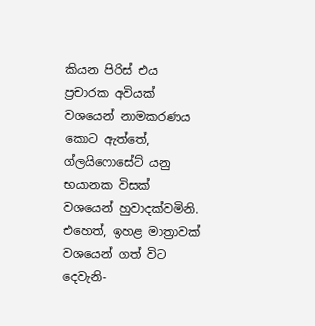කියන පිරිස් එය ප්‍රචාරක අවියක් වශයෙන් නාමකරණය කොට ඇත්තේ, ග්ලයිෆොසේට් යනු භයානක විසක් වශයෙන් හුවාදක්වමිනි. එහෙත්, ඉහළ මාත්‍රාවක් වශයෙන් ගත් විට දෙවැනි-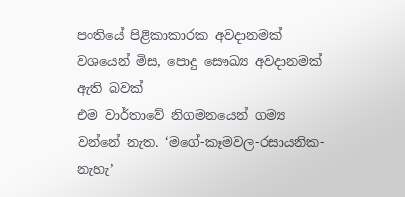පංතියේ පිළිකාකාරක අවදානමක් වශයෙන් මිස, පොදු සෞඛ්‍ය අවදානමක් ඇති බවක්
එම වාර්තාවේ නිගමනයෙන් ගම්‍ය වන්නේ නැත. ‘මගේ-කෑමවල-රසායනික-නැහැ’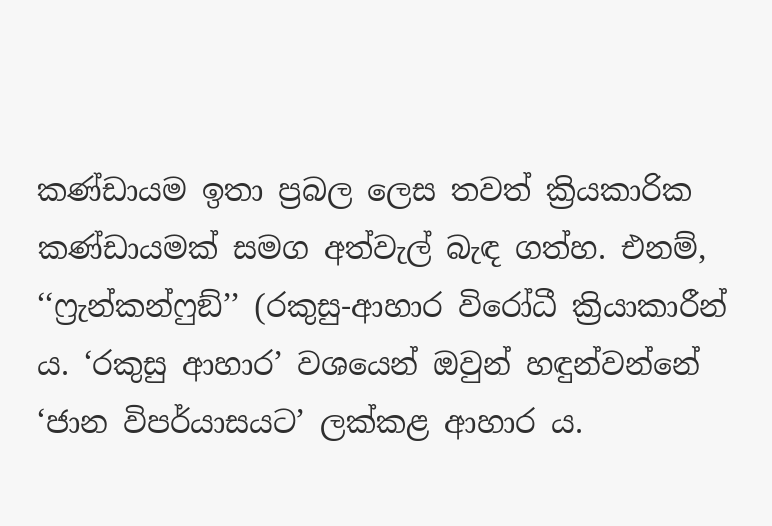කණ්ඩායම ඉතා ප්‍රබල ලෙස තවත් ක්‍රියකාරික කණ්ඩායමක් සමග අත්වැල් බැඳ ගත්හ. එනම්, ‘‘ෆ්‍රැන්කන්ෆුඞ්’’ (රකුසු-ආහාර විරෝධී ක්‍රියාකාරීන් ය. ‘රකුසු ආහාර’ වශයෙන් ඔවුන් හඳුන්වන්නේ ‘ජාන විපර්යාසයට’ ලක්කළ ආහාර ය.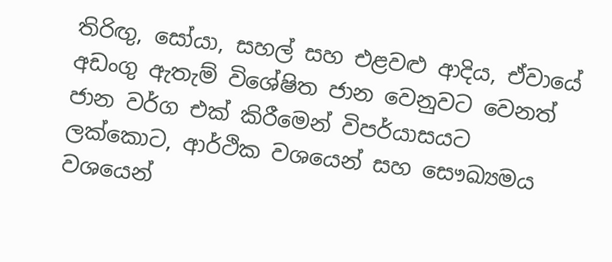තිරිඟු, සෝයා, සහල් සහ එළවළු ආදිය, ඒවායේ අඩංගු ඇතැම් විශේෂිත ජාන වෙනුවට වෙනත් ජාන වර්ග එක් කිරීමෙන් විපර්යාසයට ලක්කොට, ආර්ථික වශයෙන් සහ සෞඛ්‍යමය වශයෙන්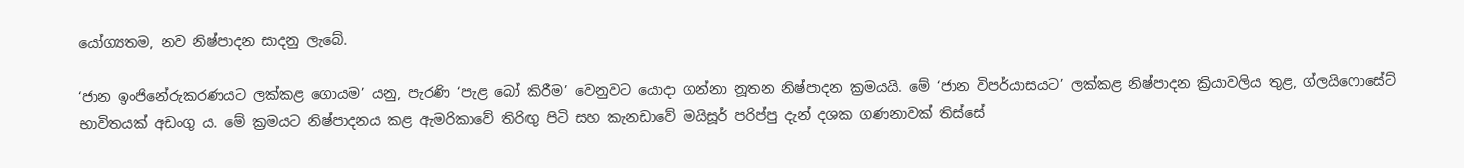යෝග්‍යතම, නව නිෂ්පාදන සාදනු ලැබේ.

‘ජාන ඉංජිනේරුකරණයට ලක්කළ ගොයම’ යනු, පැරණි ‘පැළ බෝ කිරීම’ වෙනුවට යොදා ගන්නා නූතන නිෂ්පාදන ක්‍රමයයි. මේ ‘ජාන විපර්යාසයට’ ලක්කළ නිෂ්පාදන ක්‍රියාවලිය තුළ, ග්ලයිෆොසේට් භාවිතයක් අඩංගු ය. මේ ක්‍රමයට නිෂ්පාදනය කළ ඇමරිකාවේ තිරිඟු පිටි සහ කැනඩාවේ මයිසූර් පරිප්පු දැන් දශක ගණනාවක් තිස්සේ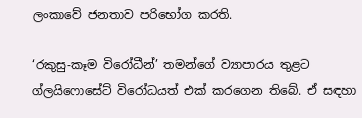ලංකාවේ ජනතාව පරිභෝග කරති.

‘රකුසු-කෑම විරෝධීන්’ තමන්ගේ ව්‍යාපාරය තුළට ග්ලයිෆොසේට් විරෝධයත් එක් කරගෙන තිබේ. ඒ සඳහා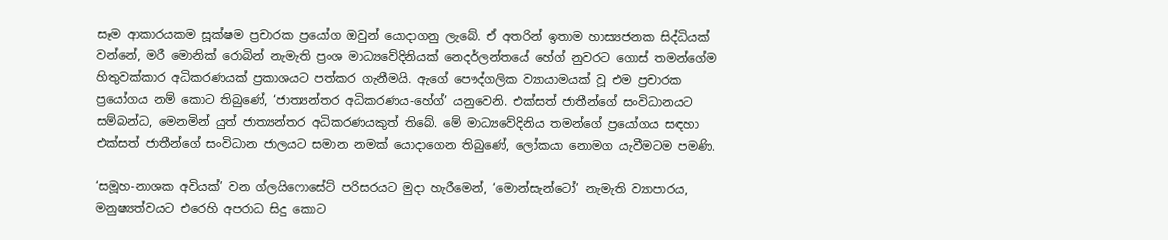සෑම ආකාරයකම සූක්ෂම ප්‍රචාරක ප්‍රයෝග ඔවුන් යොදාගනු ලැබේ. ඒ අතරින් ඉතාම හාස්‍යජනක සිද්ධියක් වන්නේ, මරී මොනික් රොබින් නැමැති ප්‍රංශ මාධ්‍යවේදිනියක් නෙදර්ලන්තයේ හේග් නුවරට ගොස් තමන්ගේම හිතුවක්කාර අධිකරණයක් ප්‍රකාශයට පත්කර ගැනීමයි. ඇගේ පෞද්ගලික ව්‍යායාමයක් වූ එම ප්‍රචාරක ප්‍රයෝගය නම් කොට තිබුණේ, ‘ජාත්‍යන්තර අධිකරණය-හේග්’ යනුවෙනි. එක්සත් ජාතීන්ගේ සංවිධානයට සම්බන්ධ, මෙනමින් යුත් ජාත්‍යන්තර අධිකරණයකුත් තිබේ. මේ මාධ්‍යවේදිනිය තමන්ගේ ප්‍රයෝගය සඳහා එක්සත් ජාතීන්ගේ සංවිධාන ජාලයට සමාන නමක් යොදාගෙන තිබුණේ, ලෝකයා නොමග යැවීමටම පමණි.

‘සමූහ-නාශක අවියක්’ වන ග්ලයිෆොසේට් පරිසරයට මුදා හැරීමෙන්, ‘මොන්සැන්ටෝ’ නැමැති ව්‍යාපාරය, මනුෂ්‍යත්වයට එරෙහි අපරාධ සිදු කොට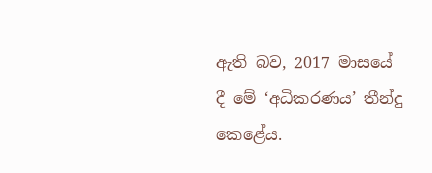ඇති බව, 2017 මාසයේ දී මේ ‘අධිකරණය’ තීන්දු කෙළේය.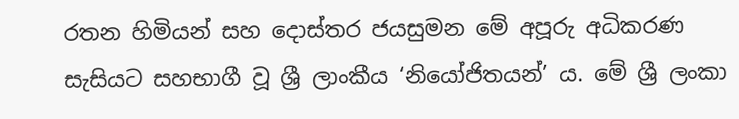රතන හිමියන් සහ දොස්තර ජයසුමන මේ අපූරු අධිකරණ සැසියට සහභාගී වූ ශ්‍රී ලාංකීය ‘නියෝජිතයන්’ ය. මේ ශ්‍රී ලංකා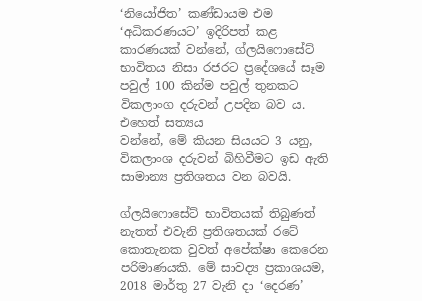‘නියෝජිත’ කණ්ඩායම එම ‘අධිකරණයට’ ඉදිරිපත් කළ කාරණයක් වන්නේ, ග්ලයිෆොසේට් භාවිතය නිසා රජරට ප්‍රදේශයේ සෑම පවුල් 100 කින්ම පවුල් තුනකට විකලාංග දරුවන් උපදින බව ය. එහෙත් සත්‍යය
වන්නේ, මේ කියන සියයට 3 යනු, විකලාංශ දරුවන් බිහිවීමට ඉඩ ඇති සාමාන්‍ය ප්‍රතිශතය වන බවයි.

ග්ලයිෆොසේට් භාවිතයක් තිබුණත් නැතත් එවැනි ප්‍රතිශතයක් රටේ කොතැනක වුවත් අපේක්ෂා කෙරෙන පරිමාණයකි. මේ සාවද්‍ය ප්‍රකාශයම, 2018 මාර්තු 27 වැනි දා ‘දෙරණ’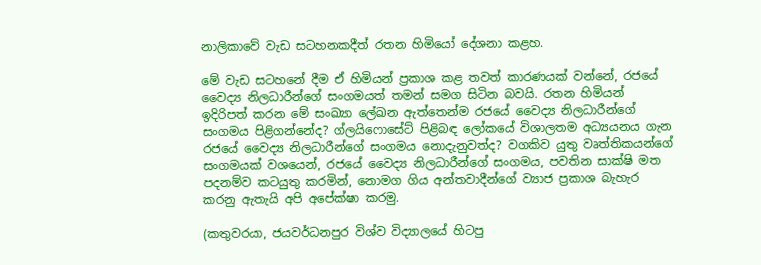නාලිකාවේ වැඩ සටහනකදීත් රතන හිමියෝ දේශනා කළහ.

මේ වැඩ සටහනේ දීම ඒ හිමියන් ප්‍රකාශ කළ තවත් කාරණයක් වන්නේ, රජයේ වෛද්‍ය නිලධාරීන්ගේ සංගමයත් තමන් සමග සිටින බවයි. රතන හිමියන් ඉදිරිපත් කරන මේ සංඛ්‍යා ලේඛන ඇත්තෙන්ම රජයේ වෛද්‍ය නිලධාරීන්ගේ සංගමය පිළිගන්නේද? ග්ලයිෆොසේට් පිළිබඳ ලෝකයේ විශාලතම අධ්‍යයනය ගැන රජයේ වෛද්‍ය නිලධාරීන්ගේ සංගමය නොදැනුවත්ද? වගකිව යුතු වෘත්තිකයන්ගේ සංගමයක් වශයෙන්, රජයේ වෛද්‍ය නිලධාරීන්ගේ සංගමය, පවතින සාක්ෂි මත පදනම්ව කටයුතු කරමින්, නොමග ගිය අන්තවාදීන්ගේ ව්‍යාජ ප්‍රකාශ බැහැර කරනු ඇතැයි අපි අපේක්ෂා කරමු.

(කතුවරයා, ජයවර්ධනපුර විශ්ව විද්‍යාලයේ හිටපු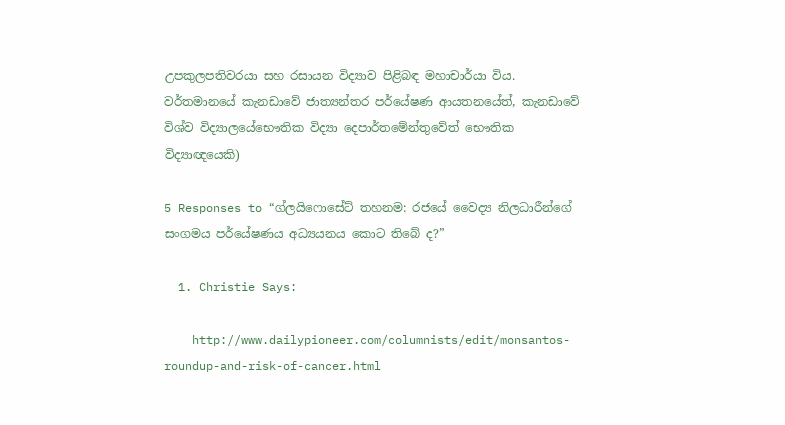උපකුලපතිවරයා සහ රසායන විද්‍යාව පිළිබඳ මහාචාර්යා විය. වර්තමානයේ කැනඩාවේ ජාත්‍යන්තර පර්යේෂණ ආයතනයේත්, කැනඩාවේ විශ්ව විද්‍යාලයේභෞතික විද්‍යා දෙපාර්තමේන්තුවේත් භෞතික විද්‍යාඥයෙකි)

5 Responses to “ග්ලයිෆොසේට් තහනම: රජයේ වෛද්‍ය නිලධාරීන්ගේ සංගමය පර්යේෂණය අධ්‍යයනය කොට තිබේ ද?”

  1. Christie Says:

    http://www.dailypioneer.com/columnists/edit/monsantos-roundup-and-risk-of-cancer.html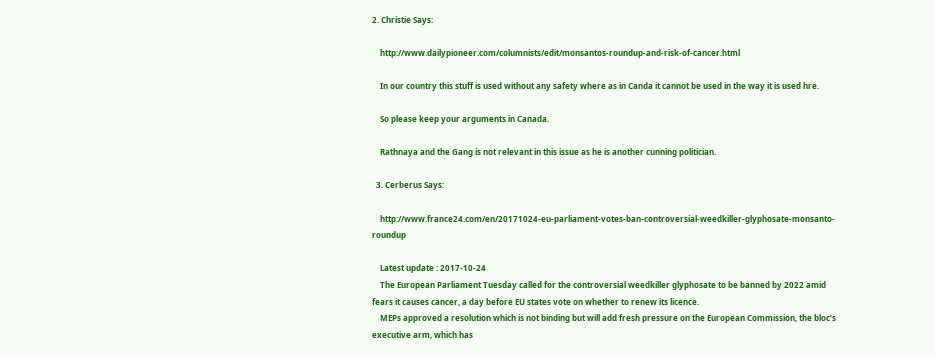2. Christie Says:

    http://www.dailypioneer.com/columnists/edit/monsantos-roundup-and-risk-of-cancer.html

    In our country this stuff is used without any safety where as in Canda it cannot be used in the way it is used hre.

    So please keep your arguments in Canada.

    Rathnaya and the Gang is not relevant in this issue as he is another cunning politician.

  3. Cerberus Says:

    http://www.france24.com/en/20171024-eu-parliament-votes-ban-controversial-weedkiller-glyphosate-monsanto-roundup

    Latest update : 2017-10-24
    The European Parliament Tuesday called for the controversial weedkiller glyphosate to be banned by 2022 amid fears it causes cancer, a day before EU states vote on whether to renew its licence.
    MEPs approved a resolution which is not binding but will add fresh pressure on the European Commission, the bloc’s executive arm, which has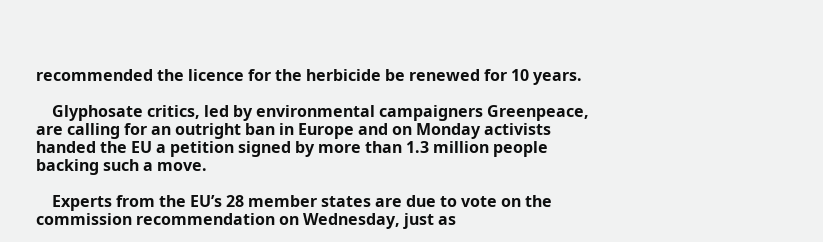recommended the licence for the herbicide be renewed for 10 years.

    Glyphosate critics, led by environmental campaigners Greenpeace, are calling for an outright ban in Europe and on Monday activists handed the EU a petition signed by more than 1.3 million people backing such a move.

    Experts from the EU’s 28 member states are due to vote on the commission recommendation on Wednesday, just as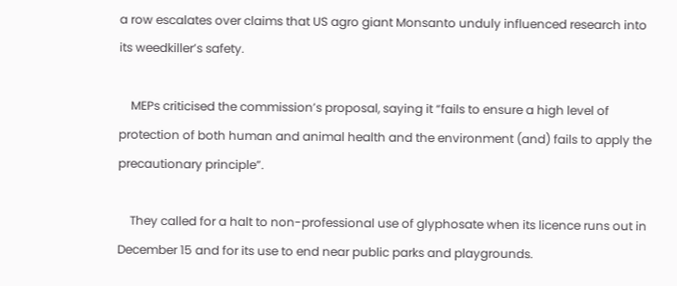a row escalates over claims that US agro giant Monsanto unduly influenced research into its weedkiller’s safety.

    MEPs criticised the commission’s proposal, saying it “fails to ensure a high level of protection of both human and animal health and the environment (and) fails to apply the precautionary principle”.

    They called for a halt to non-professional use of glyphosate when its licence runs out in December 15 and for its use to end near public parks and playgrounds.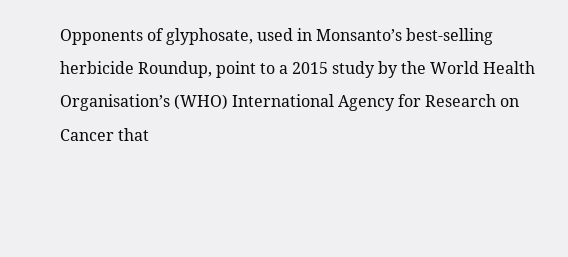Opponents of glyphosate, used in Monsanto’s best-selling herbicide Roundup, point to a 2015 study by the World Health Organisation’s (WHO) International Agency for Research on Cancer that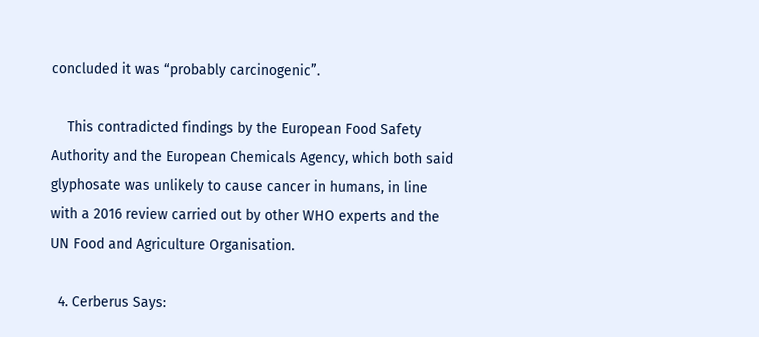concluded it was “probably carcinogenic”.

    This contradicted findings by the European Food Safety Authority and the European Chemicals Agency, which both said glyphosate was unlikely to cause cancer in humans, in line with a 2016 review carried out by other WHO experts and the UN Food and Agriculture Organisation.

  4. Cerberus Says: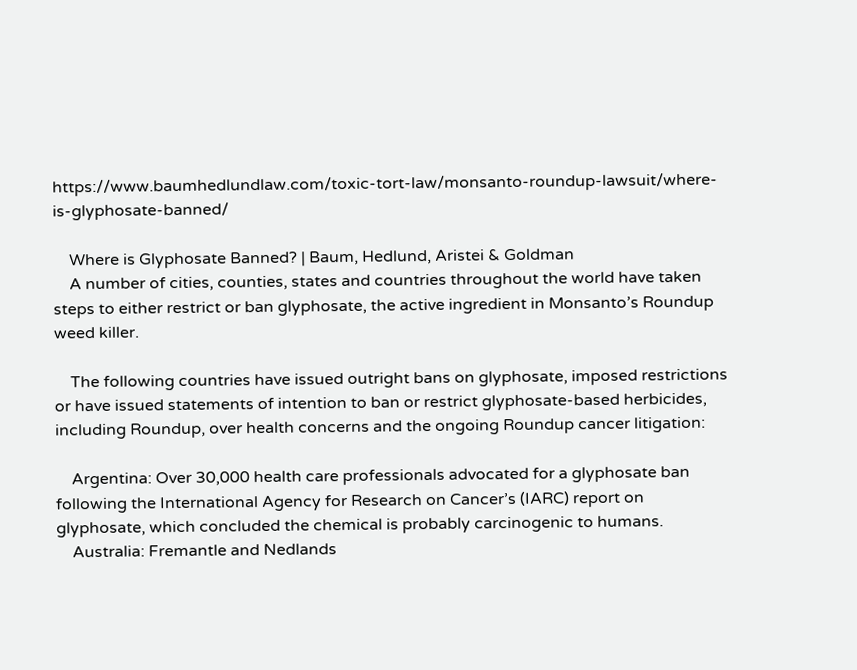https://www.baumhedlundlaw.com/toxic-tort-law/monsanto-roundup-lawsuit/where-is-glyphosate-banned/

    Where is Glyphosate Banned? | Baum, Hedlund, Aristei & Goldman
    A number of cities, counties, states and countries throughout the world have taken steps to either restrict or ban glyphosate, the active ingredient in Monsanto’s Roundup weed killer.

    The following countries have issued outright bans on glyphosate, imposed restrictions or have issued statements of intention to ban or restrict glyphosate-based herbicides, including Roundup, over health concerns and the ongoing Roundup cancer litigation:

    Argentina: Over 30,000 health care professionals advocated for a glyphosate ban following the International Agency for Research on Cancer’s (IARC) report on glyphosate, which concluded the chemical is probably carcinogenic to humans.
    Australia: Fremantle and Nedlands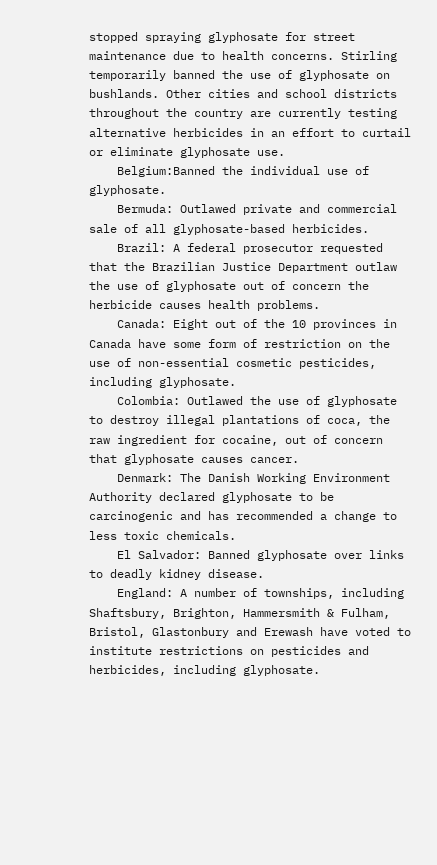stopped spraying glyphosate for street maintenance due to health concerns. Stirling temporarily banned the use of glyphosate on bushlands. Other cities and school districts throughout the country are currently testing alternative herbicides in an effort to curtail or eliminate glyphosate use.
    Belgium:Banned the individual use of glyphosate.
    Bermuda: Outlawed private and commercial sale of all glyphosate-based herbicides.
    Brazil: A federal prosecutor requested that the Brazilian Justice Department outlaw the use of glyphosate out of concern the herbicide causes health problems.
    Canada: Eight out of the 10 provinces in Canada have some form of restriction on the use of non-essential cosmetic pesticides, including glyphosate.
    Colombia: Outlawed the use of glyphosate to destroy illegal plantations of coca, the raw ingredient for cocaine, out of concern that glyphosate causes cancer.
    Denmark: The Danish Working Environment Authority declared glyphosate to be carcinogenic and has recommended a change to less toxic chemicals.
    El Salvador: Banned glyphosate over links to deadly kidney disease.
    England: A number of townships, including Shaftsbury, Brighton, Hammersmith & Fulham, Bristol, Glastonbury and Erewash have voted to institute restrictions on pesticides and herbicides, including glyphosate.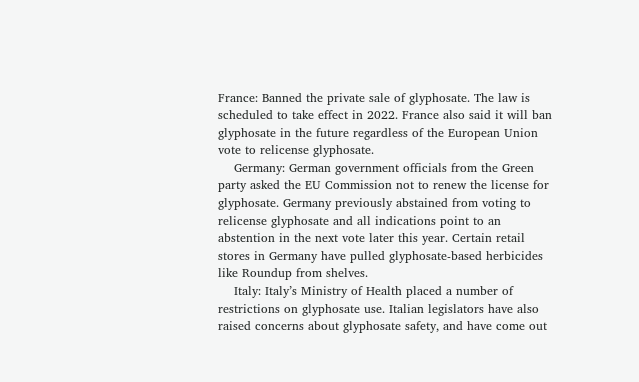France: Banned the private sale of glyphosate. The law is scheduled to take effect in 2022. France also said it will ban glyphosate in the future regardless of the European Union vote to relicense glyphosate.
    Germany: German government officials from the Green party asked the EU Commission not to renew the license for glyphosate. Germany previously abstained from voting to relicense glyphosate and all indications point to an abstention in the next vote later this year. Certain retail stores in Germany have pulled glyphosate-based herbicides like Roundup from shelves.
    Italy: Italy’s Ministry of Health placed a number of restrictions on glyphosate use. Italian legislators have also raised concerns about glyphosate safety, and have come out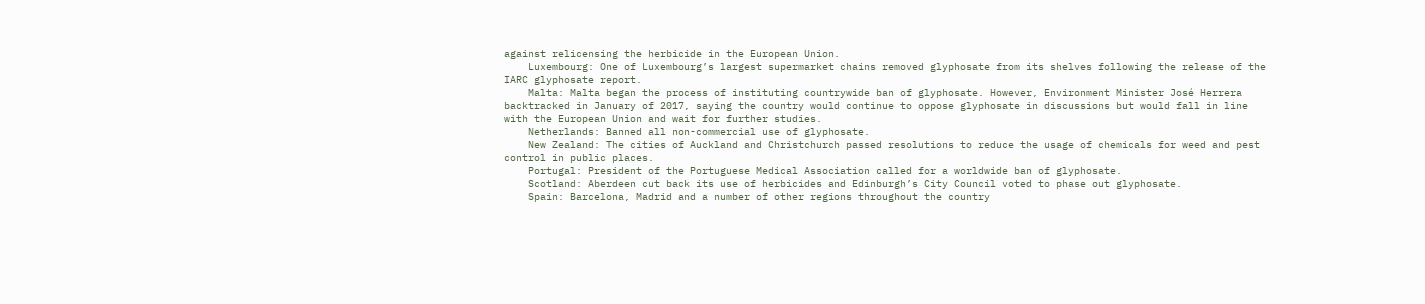against relicensing the herbicide in the European Union.
    Luxembourg: One of Luxembourg’s largest supermarket chains removed glyphosate from its shelves following the release of the IARC glyphosate report.
    Malta: Malta began the process of instituting countrywide ban of glyphosate. However, Environment Minister José Herrera backtracked in January of 2017, saying the country would continue to oppose glyphosate in discussions but would fall in line with the European Union and wait for further studies.
    Netherlands: Banned all non-commercial use of glyphosate.
    New Zealand: The cities of Auckland and Christchurch passed resolutions to reduce the usage of chemicals for weed and pest control in public places.
    Portugal: President of the Portuguese Medical Association called for a worldwide ban of glyphosate.
    Scotland: Aberdeen cut back its use of herbicides and Edinburgh’s City Council voted to phase out glyphosate.
    Spain: Barcelona, Madrid and a number of other regions throughout the country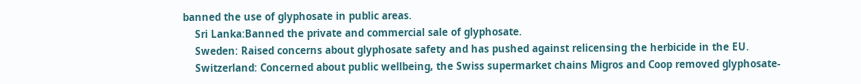banned the use of glyphosate in public areas.
    Sri Lanka:Banned the private and commercial sale of glyphosate.
    Sweden: Raised concerns about glyphosate safety and has pushed against relicensing the herbicide in the EU.
    Switzerland: Concerned about public wellbeing, the Swiss supermarket chains Migros and Coop removed glyphosate-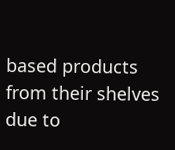based products from their shelves due to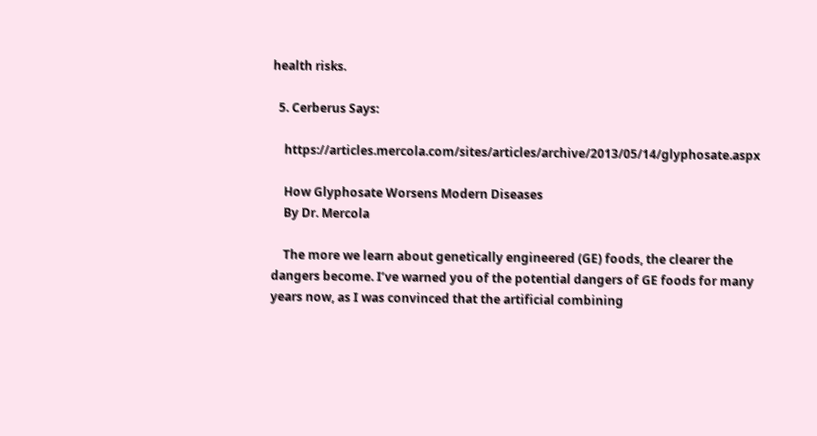health risks.

  5. Cerberus Says:

    https://articles.mercola.com/sites/articles/archive/2013/05/14/glyphosate.aspx

    How Glyphosate Worsens Modern Diseases
    By Dr. Mercola

    The more we learn about genetically engineered (GE) foods, the clearer the dangers become. I’ve warned you of the potential dangers of GE foods for many years now, as I was convinced that the artificial combining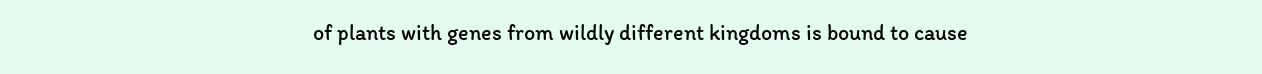of plants with genes from wildly different kingdoms is bound to cause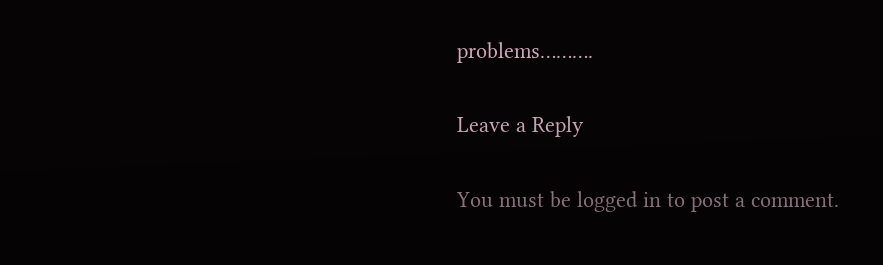problems……….

Leave a Reply

You must be logged in to post a comment.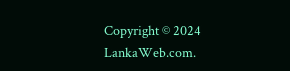Copyright © 2024 LankaWeb.com.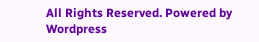All Rights Reserved. Powered by Wordpress